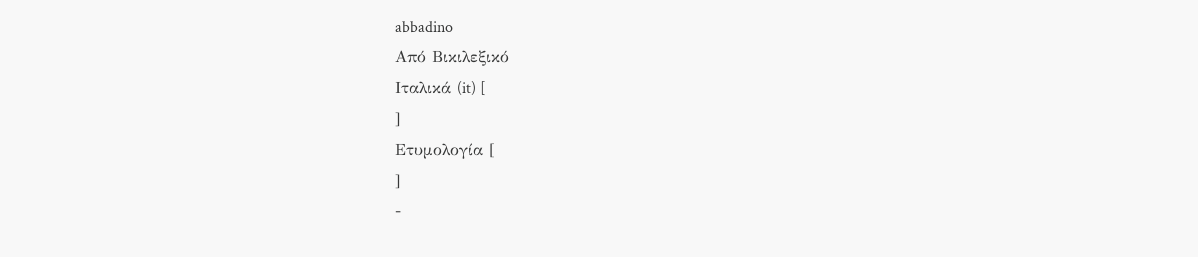abbadino
Από Βικιλεξικό
Ιταλικά (it) [
]
Ετυμολογία [
]
-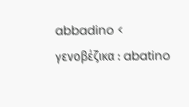abbadino < γενοβέζικα : abatino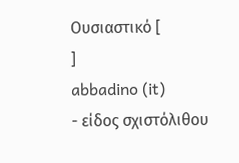Ουσιαστικό [
]
abbadino (it)
- είδος σχιστόλιθου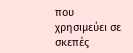που χρησιμεύει σε σκεπές